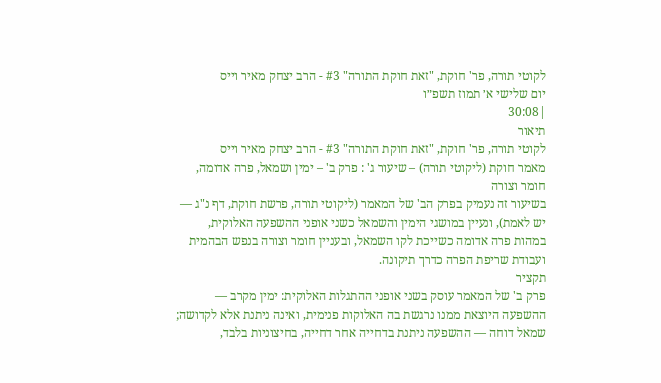לקוטי תורה, פר' חוקת, "זאת חוקת התורה" #3 - הרב יצחק מאיר וייס
יום שלישי א׳ תמוז תשפ״ו
|30:08
תיאור
לקוטי תורה, פר' חוקת, "זאת חוקת התורה" #3 - הרב יצחק מאיר וייס
מאמר חוקת (ליקוטי תורה) – שיעור ג' : פרק ב' – ימין ושמאל, פרה אדומה, חומר וצורה
בשיעור זה נעמיק בפרק הב' של המאמר (ליקוטי תורה, פרשת חוקת, דף נ"ג — יש לאמת), ונעיין במושגי הימין והשמאל כשני אופני ההשפעה האלוקית, במהות פרה אדומה כשייכת לקו השמאל, ובעניין חומר וצורה בנפש הבהמית ועבודת שריפת הפרה כדרך תיקונה.
תקציר
פרק ב' של המאמר עוסק בשני אופני ההתגלות האלוקית: ימין מקרב — ההשפעה היוצאת ממנו נרגשת בה האלוקות פנימית, ואינה ניתנת אלא לקדושה; שמאל דוחה — ההשפעה ניתנת בדחייה אחר דחייה, בחיצוניות בלבד,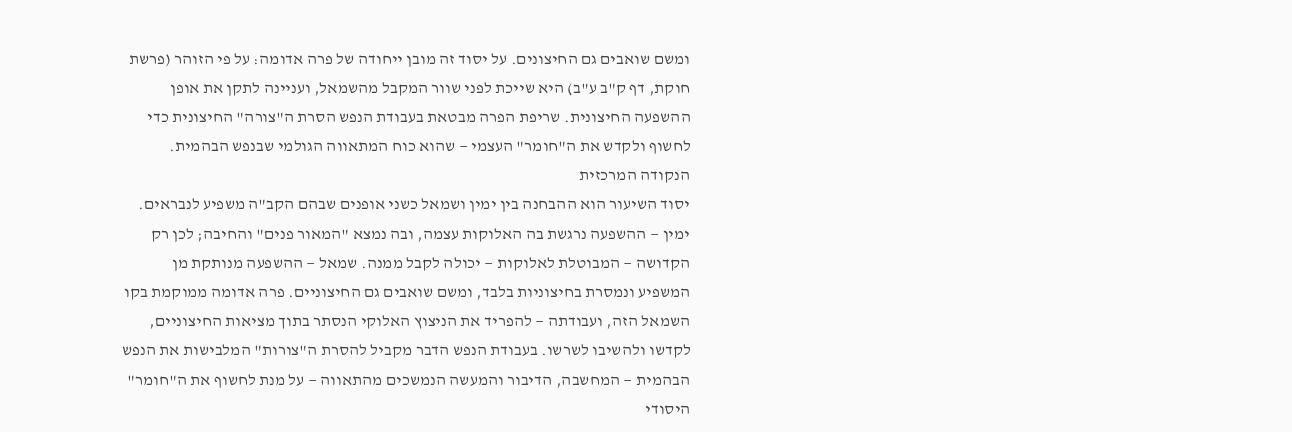ומשם שואבים גם החיצונים. על יסוד זה מובן ייחודה של פרה אדומה: על פי הזוהר (פרשת חוקת, דף ק"ב ע"ב) היא שייכת לפני שוור המקבל מהשמאל, ועניינה לתקן את אופן ההשפעה החיצונית. שריפת הפרה מבטאת בעבודת הנפש הסרת ה"צורה" החיצונית כדי לחשוף ולקדש את ה"חומר" העצמי — שהוא כוח המתאווה הגולמי שבנפש הבהמית.
הנקודה המרכזית
יסוד השיעור הוא ההבחנה בין ימין ושמאל כשני אופנים שבהם הקב"ה משפיע לנבראים. ימין — ההשפעה נרגשת בה האלוקות עצמה, ובה נמצא "המאור פנים" והחיבה; לכן רק הקדושה — המבוטלת לאלוקות — יכולה לקבל ממנה. שמאל — ההשפעה מנותקת מן המשפיע ונמסרת בחיצוניות בלבד, ומשם שואבים גם החיצוניים. פרה אדומה ממוקמת בקו השמאל הזה, ועבודתה — להפריד את הניצוץ האלוקי הנסתר בתוך מציאות החיצוניים, לקדשו ולהשיבו לשרשו. בעבודת הנפש הדבר מקביל להסרת ה"צורות" המלבישות את הנפש הבהמית — המחשבה, הדיבור והמעשה הנמשכים מהתאווה — על מנת לחשוף את ה"חומר" היסודי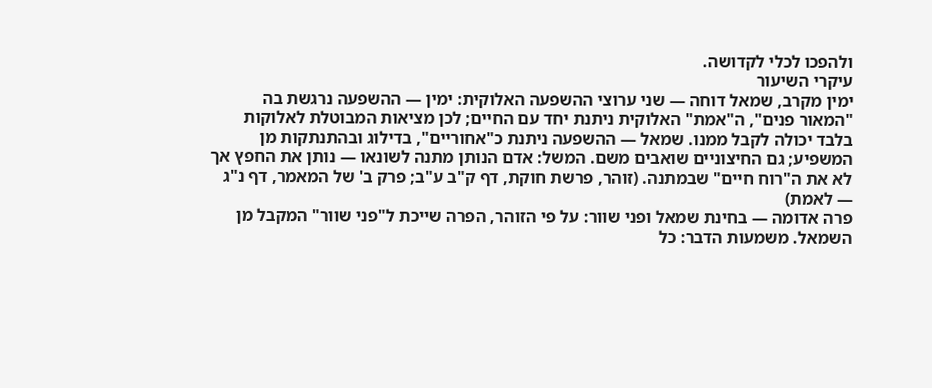ולהפכו לכלי לקדושה.
עיקרי השיעור
ימין מקרב, שמאל דוחה — שני ערוצי ההשפעה האלוקית: ימין — ההשפעה נרגשת בה "המאור פנים", ה"אמת" האלוקית ניתנת יחד עם החיים; לכן מציאות המבוטלת לאלוקות בלבד יכולה לקבל ממנו. שמאל — ההשפעה ניתנת כ"אחוריים", בדילוג ובהתנתקות מן המשפיע; גם החיצוניים שואבים משם. המשל: אדם הנותן מתנה לשונאו — נותן את החפץ אך לא את ה"רוח חיים" שבמתנה. (זוהר, פרשת חוקת, דף ק"ב ע"ב; פרק ב' של המאמר, דף נ"ג — לאמת)
פרה אדומה — בחינת שמאל ופני שוור: על פי הזוהר, הפרה שייכת ל"פני שוור" המקבל מן השמאל. משמעות הדבר: כל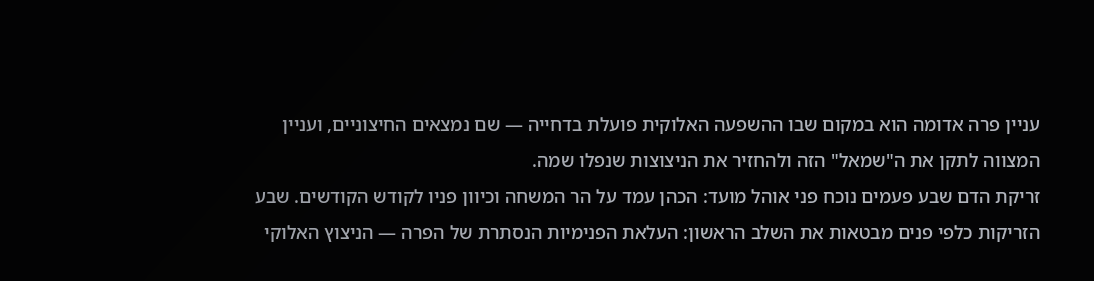עניין פרה אדומה הוא במקום שבו ההשפעה האלוקית פועלת בדחייה — שם נמצאים החיצוניים, ועניין המצווה לתקן את ה"שמאל" הזה ולהחזיר את הניצוצות שנפלו שמה.
זריקת הדם שבע פעמים נוכח פני אוהל מועד: הכהן עמד על הר המשחה וכיוון פניו לקודש הקודשים. שבע הזריקות כלפי פנים מבטאות את השלב הראשון: העלאת הפנימיות הנסתרת של הפרה — הניצוץ האלוקי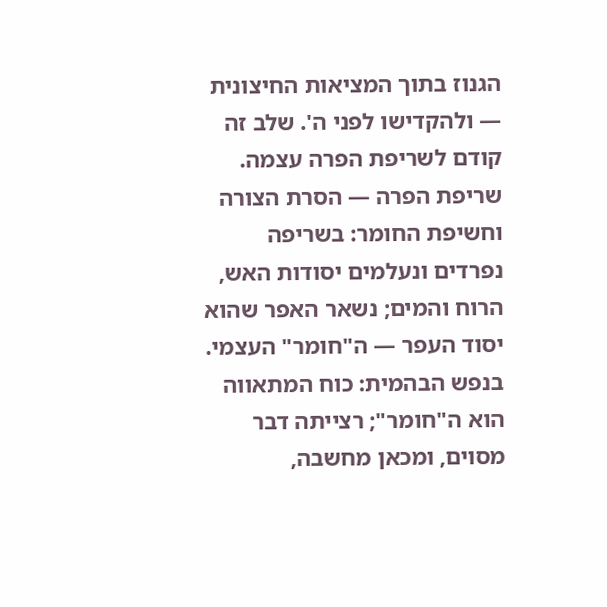הגנוז בתוך המציאות החיצונית — ולהקדישו לפני ה'. שלב זה קודם לשריפת הפרה עצמה.
שריפת הפרה — הסרת הצורה וחשיפת החומר: בשריפה נפרדים ונעלמים יסודות האש, הרוח והמים; נשאר האפר שהוא יסוד העפר — ה"חומר" העצמי. בנפש הבהמית: כוח המתאווה הוא ה"חומר"; רצייתה דבר מסוים, ומכאן מחשבה,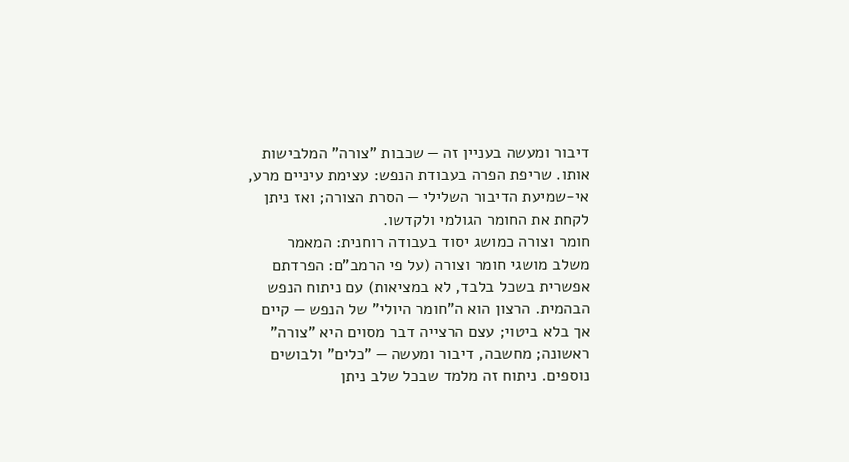דיבור ומעשה בעניין זה — שכבות "צורה" המלבישות אותו. שריפת הפרה בעבודת הנפש: עצימת עיניים מרע, אי-שמיעת הדיבור השלילי — הסרת הצורה; ואז ניתן לקחת את החומר הגולמי ולקדשו.
חומר וצורה כמושג יסוד בעבודה רוחנית: המאמר משלב מושגי חומר וצורה (על פי הרמב"ם: הפרדתם אפשרית בשכל בלבד, לא במציאות) עם ניתוח הנפש הבהמית. הרצון הוא ה"חומר היולי" של הנפש — קיים אך בלא ביטוי; עצם הרצייה דבר מסוים היא "צורה" ראשונה; מחשבה, דיבור ומעשה — "כלים" ולבושים נוספים. ניתוח זה מלמד שבכל שלב ניתן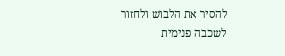להסיר את הלבוש ולחזור לשכבה פנימית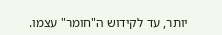יותר, עד לקידוש ה"חומר" עצמו.